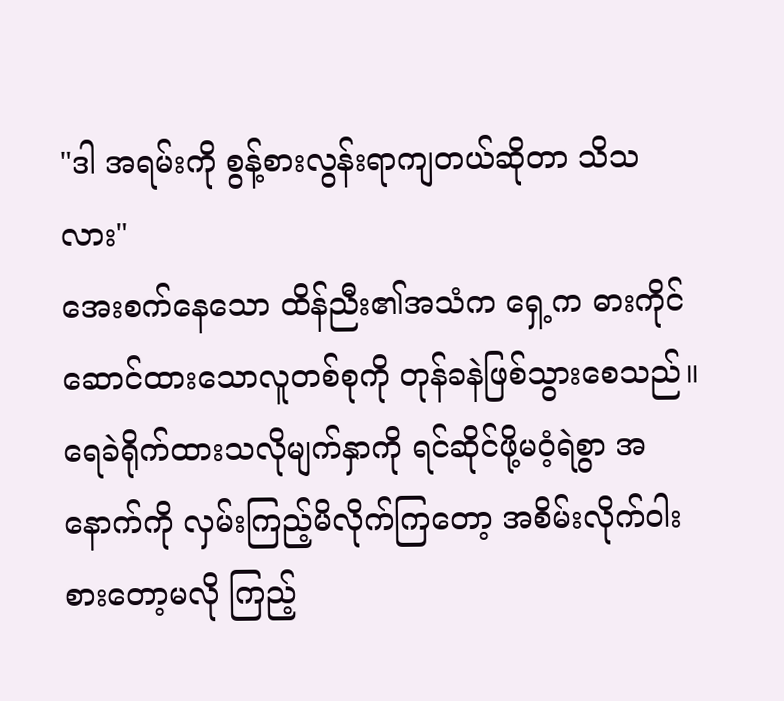"ဒါ အရမ်းကို စွန့်စားလွန်းရာကျတယ်ဆိုတာ သိသလား"
အေးစက်နေသော ထိန်ညီး၏အသံက ရှေ့က ဓားကိုင်ဆောင်ထားသောလူတစ်စုကို တုန်ခနဲဖြစ်သွားစေသည်။
ရေခဲရိုက်ထားသလိုမျက်နှာကို ရင်ဆိုင်ဖို့မဝံ့ရဲစွာ အနောက်ကို လှမ်းကြည့်မိလိုက်ကြတော့ အစိမ်းလိုက်ဝါးစားတော့မလို ကြည့်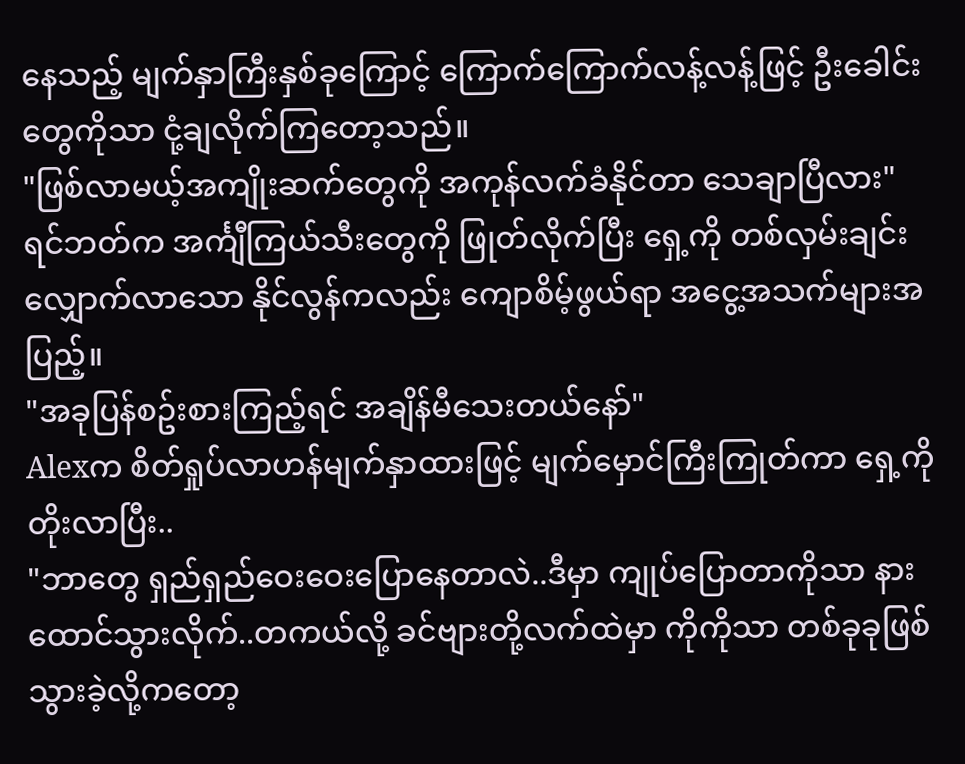နေသည့် မျက်နှာကြီးနှစ်ခုကြောင့် ကြောက်ကြောက်လန့်လန့်ဖြင့် ဦးခေါင်းတွေကိုသာ ငုံ့ချလိုက်ကြတော့သည်။
"ဖြစ်လာမယ့်အကျိုးဆက်တွေကို အကုန်လက်ခံနိုင်တာ သေချာပြီလား"
ရင်ဘတ်က အင်္ကျီကြယ်သီးတွေကို ဖြုတ်လိုက်ပြီး ရှေ့ကို တစ်လှမ်းချင်းလျှောက်လာသော နိုင်လွန်ကလည်း ကျောစိမ့်ဖွယ်ရာ အငွေ့အသက်များအပြည့်။
"အခုပြန်စဥ်းစားကြည့်ရင် အချိန်မီသေးတယ်နော်"
Alexက စိတ်ရှုပ်လာဟန်မျက်နှာထားဖြင့် မျက်မှောင်ကြီးကြုတ်ကာ ရှေ့ကိုတိုးလာပြီး..
"ဘာတွေ ရှည်ရှည်ဝေးဝေးပြောနေတာလဲ..ဒီမှာ ကျုပ်ပြောတာကိုသာ နားထောင်သွားလိုက်..တကယ်လို့ ခင်ဗျားတို့လက်ထဲမှာ ကိုကိုသာ တစ်ခုခုဖြစ်သွားခဲ့လို့ကတော့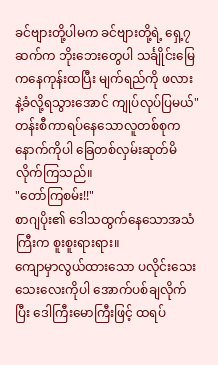ခင်ဗျားတို့ပါမက ခင်ဗျားတို့ရဲ့ ရှေ့၇ဆက်က ဘိုးဘေးတွေပါ သင်္ချိုင်းမြေကနေကုန်းထပြီး မျက်ရည်ကို ဖလားနဲ့ခံလို့ရသွားအောင် ကျုပ်လုပ်ပြမယ်"
တန်းစီကာရပ်နေသောလူတစ်စုက နောက်ကိုပါ ခြေတစ်လှမ်းဆုတ်မိလိုက်ကြသည်။
"တော်ကြစမ်း!!"
စာဂျပိုး၏ ဒေါသထွက်နေသောအသံကြီးက စူးစူးရားရား။
ကျောမှာလွယ်ထားသော ပလိုင်းသေးသေးလေးကိုပါ အောက်ပစ်ချလိုက်ပြီး ဒေါကြီးမောကြီးဖြင့် ထရပ်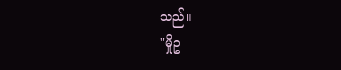သည်။
"မှိုဥ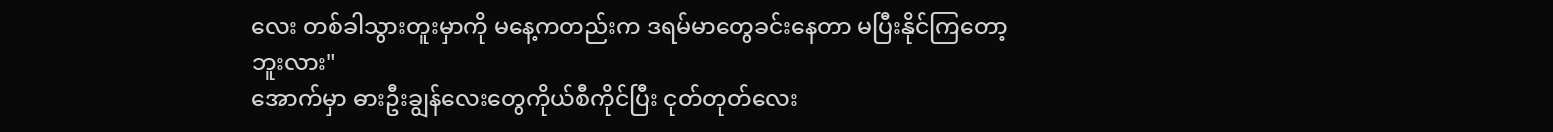လေး တစ်ခါသွားတူးမှာကို မနေ့ကတည်းက ဒရမ်မာတွေခင်းနေတာ မပြီးနိုင်ကြတော့ဘူးလား"
အောက်မှာ ဓားဦးချွန်လေးတွေကိုယ်စီကိုင်ပြီး ငုတ်တုတ်လေး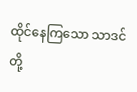ထိုင်နေကြသော သာဒင်တို့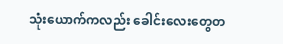သုံးယောက်ကလည်း ခေါင်းလေးတွေတ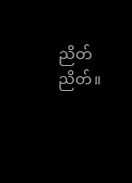ညိတ်ညိတ်။